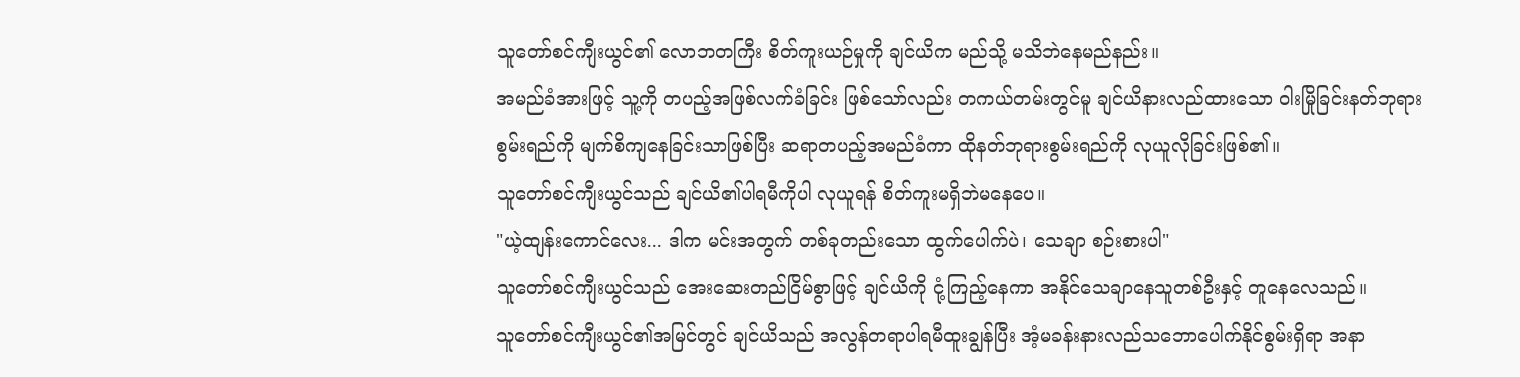သူတော်စင်ကျီးယွင်၏ လောဘတကြီး စိတ်ကူးယဉ်မှုကို ချင်ယိက မည်သို့ မသိဘဲနေမည်နည်း။
အမည်ခံအားဖြင့် သူ့ကို တပည့်အဖြစ်လက်ခံခြင်း ဖြစ်သော်လည်း တကယ်တမ်းတွင်မူ ချင်ယိနားလည်ထားသော ဝါးမြိုခြင်းနတ်ဘုရားစွမ်းရည်ကို မျက်စိကျနေခြင်းသာဖြစ်ပြီး ဆရာတပည့်အမည်ခံကာ ထိုနတ်ဘုရားစွမ်းရည်ကို လုယူလိုခြင်းဖြစ်၏။
သူတော်စင်ကျီးယွင်သည် ချင်ယိ၏ပါရမီကိုပါ လုယူရန် စိတ်ကူးမရှိဘဲမနေပေ။
"ယဲ့ထျန်းကောင်လေး... ဒါက မင်းအတွက် တစ်ခုတည်းသော ထွက်ပေါက်ပဲ၊ သေချာ စဉ်းစားပါ"
သူတော်စင်ကျီးယွင်သည် အေးဆေးတည်ငြိမ်စွာဖြင့် ချင်ယိကို ငုံ့ကြည့်နေကာ အနိုင်သေချာနေသူတစ်ဦးနှင့် တူနေလေသည်။
သူတော်စင်ကျီးယွင်၏အမြင်တွင် ချင်ယိသည် အလွန်တရာပါရမီထူးချွန်ပြီး အံ့မခန်းနားလည်သဘောပေါက်နိုင်စွမ်းရှိရာ အနာ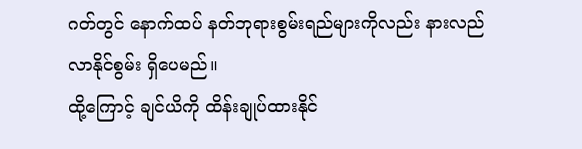ဂတ်တွင် နောက်ထပ် နတ်ဘုရားစွမ်းရည်များကိုလည်း နားလည်လာနိုင်စွမ်း ရှိပေမည်။
ထို့ကြောင့် ချင်ယိကို ထိန်းချုပ်ထားနိုင်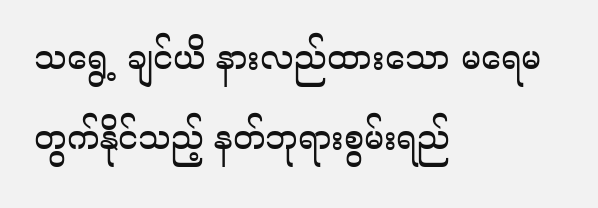သရွေ့ ချင်ယိ နားလည်ထားသော မရေမတွက်နိုင်သည့် နတ်ဘုရားစွမ်းရည်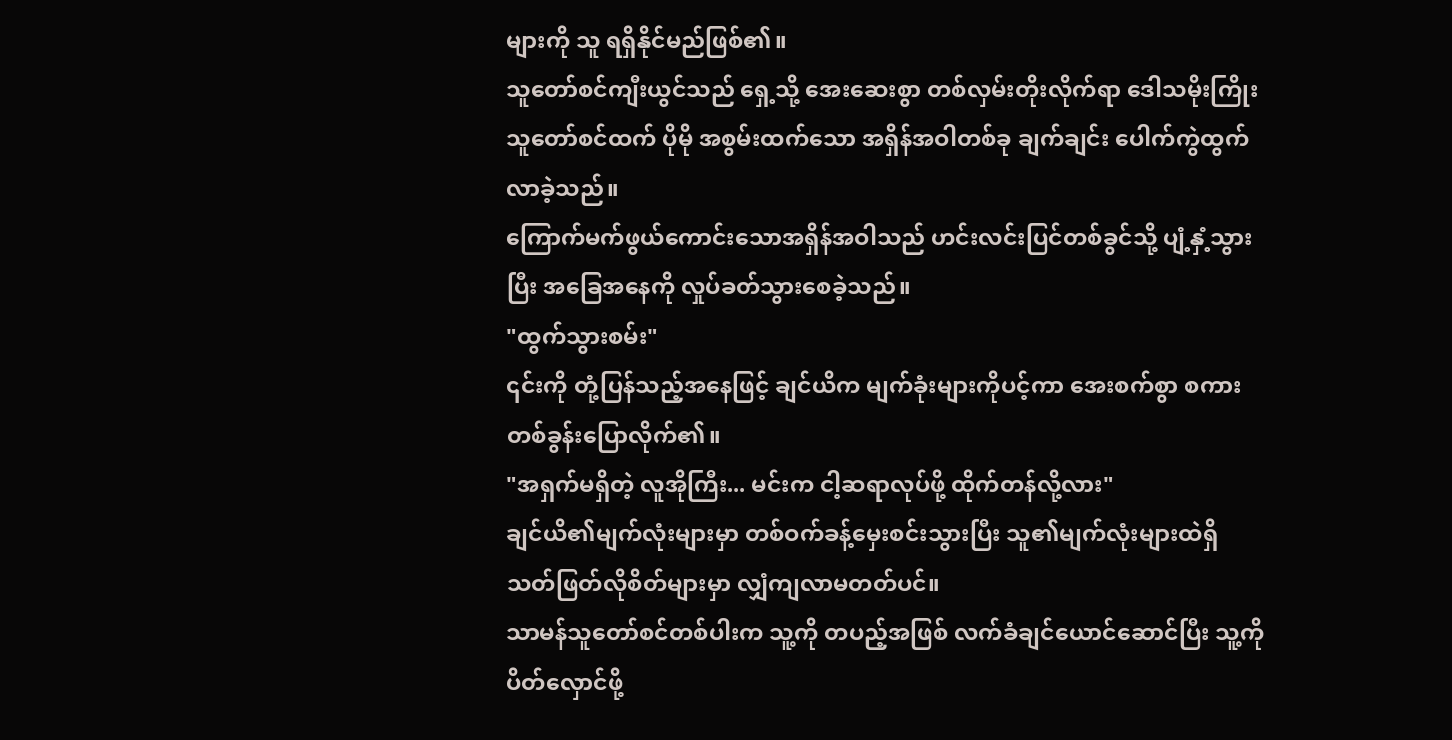များကို သူ ရရှိနိုင်မည်ဖြစ်၏။
သူတော်စင်ကျီးယွင်သည် ရှေ့သို့ အေးဆေးစွာ တစ်လှမ်းတိုးလိုက်ရာ ဒေါသမိုးကြိုးသူတော်စင်ထက် ပိုမို အစွမ်းထက်သော အရှိန်အဝါတစ်ခု ချက်ချင်း ပေါက်ကွဲထွက်လာခဲ့သည်။
ကြောက်မက်ဖွယ်ကောင်းသောအရှိန်အဝါသည် ဟင်းလင်းပြင်တစ်ခွင်သို့ ပျံ့နှံ့သွားပြီး အခြေအနေကို လှုပ်ခတ်သွားစေခဲ့သည်။
"ထွက်သွားစမ်း"
၎င်းကို တုံ့ပြန်သည့်အနေဖြင့် ချင်ယိက မျက်ခုံးများကိုပင့်ကာ အေးစက်စွာ စကားတစ်ခွန်းပြောလိုက်၏။
"အရှက်မရှိတဲ့ လူအိုကြီး... မင်းက ငါ့ဆရာလုပ်ဖို့ ထိုက်တန်လို့လား"
ချင်ယိ၏မျက်လုံးများမှာ တစ်ဝက်ခန့်မှေးစင်းသွားပြီး သူ၏မျက်လုံးများထဲရှိ သတ်ဖြတ်လိုစိတ်များမှာ လျှံကျလာမတတ်ပင်။
သာမန်သူတော်စင်တစ်ပါးက သူ့ကို တပည့်အဖြစ် လက်ခံချင်ယောင်ဆောင်ပြီး သူ့ကိုပိတ်လှောင်ဖို့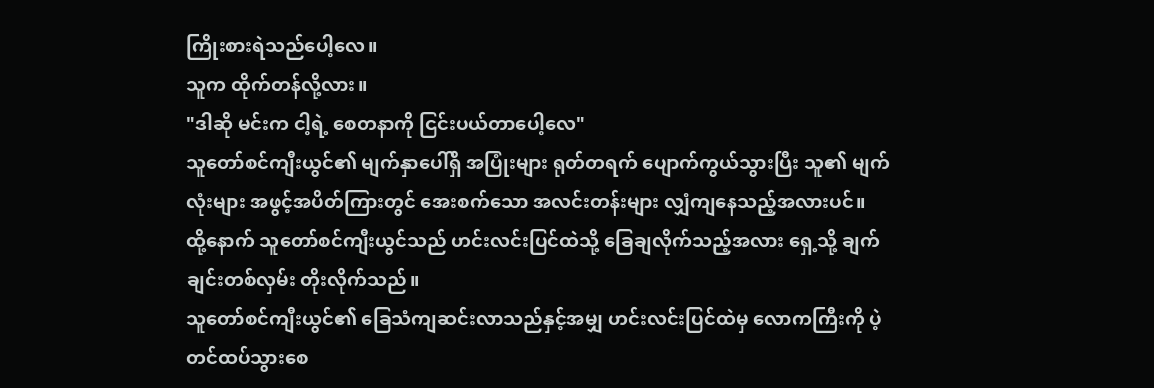ကြိုးစားရဲသည်ပေါ့လေ။
သူက ထိုက်တန်လို့လား။
"ဒါဆို မင်းက ငါ့ရဲ့ စေတနာကို ငြင်းပယ်တာပေါ့လေ"
သူတော်စင်ကျီးယွင်၏ မျက်နှာပေါ်ရှိ အပြုံးများ ရုတ်တရက် ပျောက်ကွယ်သွားပြီး သူ၏ မျက်လုံးများ အဖွင့်အပိတ်ကြားတွင် အေးစက်သော အလင်းတန်းများ လျှံကျနေသည့်အလားပင်။
ထို့နောက် သူတော်စင်ကျီးယွင်သည် ဟင်းလင်းပြင်ထဲသို့ ခြေချလိုက်သည့်အလား ရှေ့သို့ ချက်ချင်းတစ်လှမ်း တိုးလိုက်သည်။
သူတော်စင်ကျီးယွင်၏ ခြေသံကျဆင်းလာသည်နှင့်အမျှ ဟင်းလင်းပြင်ထဲမှ လောကကြီးကို ပဲ့တင်ထပ်သွားစေ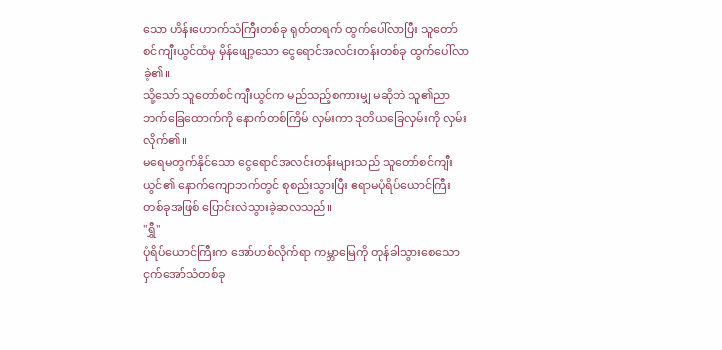သော ဟိန်းဟောက်သံကြီးတစ်ခု ရုတ်တရက် ထွက်ပေါ်လာပြီး သူတော်စင်ကျီးယွင်ထံမှ မှိန်ဖျော့သော ငွေရောင်အလင်းတန်းတစ်ခု ထွက်ပေါ်လာခဲ့၏။
သို့သော် သူတော်စင်ကျီးယွင်က မည်သည့်စကားမျှ မဆိုဘဲ သူ၏ညာဘက်ခြေထောက်ကို နောက်တစ်ကြိမ် လှမ်းကာ ဒုတိယခြေလှမ်းကို လှမ်းလိုက်၏။
မရေမတွက်နိုင်သော ငွေရောင်အလင်းတန်းများသည် သူတော်စင်ကျီးယွင်၏ နောက်ကျောဘက်တွင် စုစည်းသွားပြီး ဧရာမပုံရိပ်ယောင်ကြီးတစ်ခုအဖြစ် ပြောင်းလဲသွားခဲ့ဆလသည်။
"ရွှီ"
ပုံရိပ်ယောင်ကြီးက အော်ဟစ်လိုက်ရာ ကမ္ဘာမြေကို တုန်ခါသွားစေသော ငှက်အော်သံတစ်ခု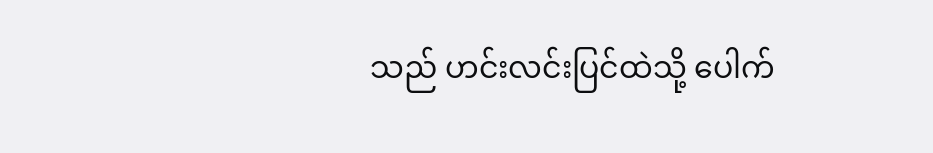သည် ဟင်းလင်းပြင်ထဲသို့ ပေါက်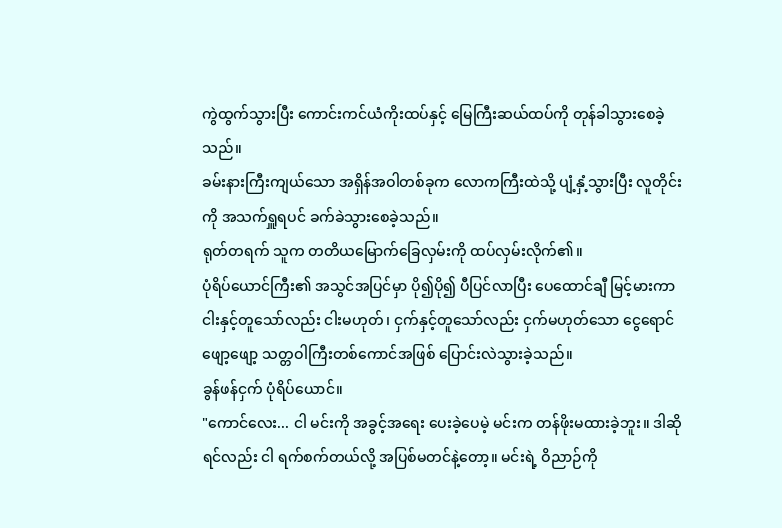ကွဲထွက်သွားပြီး ကောင်းကင်ယံကိုးထပ်နှင့် မြေကြီးဆယ်ထပ်ကို တုန်ခါသွားစေခဲ့သည်။
ခမ်းနားကြီးကျယ်သော အရှိန်အဝါတစ်ခုက လောကကြီးထဲသို့ ပျံ့နှံ့သွားပြီး လူတိုင်းကို အသက်ရှူရပင် ခက်ခဲသွားစေခဲ့သည်။
ရုတ်တရက် သူက တတိယမြောက်ခြေလှမ်းကို ထပ်လှမ်းလိုက်၏။
ပုံရိပ်ယောင်ကြီး၏ အသွင်အပြင်မှာ ပို၍ပို၍ ပီပြင်လာပြီး ပေထောင်ချီ မြင့်မားကာ ငါးနှင့်တူသော်လည်း ငါးမဟုတ်၊ ငှက်နှင့်တူသော်လည်း ငှက်မဟုတ်သော ငွေရောင်ဖျော့ဖျော့ သတ္တဝါကြီးတစ်ကောင်အဖြစ် ပြောင်းလဲသွားခဲ့သည်။
ခွန်ဖန်ငှက် ပုံရိပ်ယောင်။
"ကောင်လေး... ငါ မင်းကို အခွင့်အရေး ပေးခဲ့ပေမဲ့ မင်းက တန်ဖိုးမထားခဲ့ဘူး။ ဒါဆိုရင်လည်း ငါ ရက်စက်တယ်လို့ အပြစ်မတင်နဲ့တော့။ မင်းရဲ့ ဝိညာဉ်ကို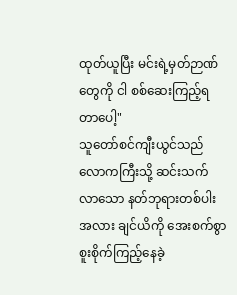ထုတ်ယူပြီး မင်းရဲ့မှတ်ဉာဏ်တွေကို ငါ စစ်ဆေးကြည့်ရတာပေါ့"
သူတော်စင်ကျီးယွင်သည် လောကကြီးသို့ ဆင်းသက်လာသော နတ်ဘုရားတစ်ပါးအလား ချင်ယိကို အေးစက်စွာ စူးစိုက်ကြည့်နေခဲ့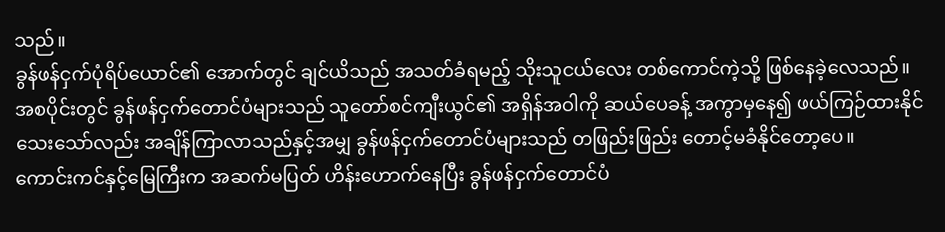သည်။
ခွန်ဖန်ငှက်ပုံရိပ်ယောင်၏ အောက်တွင် ချင်ယိသည် အသတ်ခံရမည့် သိုးသူငယ်လေး တစ်ကောင်ကဲ့သို့ ဖြစ်နေခဲ့လေသည်။
အစပိုင်းတွင် ခွန်ဖန်ငှက်တောင်ပံများသည် သူတော်စင်ကျီးယွင်၏ အရှိန်အဝါကို ဆယ်ပေခန့် အကွာမှနေ၍ ဖယ်ကြဉ်ထားနိုင်သေးသော်လည်း အချိန်ကြာလာသည်နှင့်အမျှ ခွန်ဖန်ငှက်တောင်ပံများသည် တဖြည်းဖြည်း တောင့်မခံနိုင်တော့ပေ။
ကောင်းကင်နှင့်မြေကြီးက အဆက်မပြတ် ဟိန်းဟောက်နေပြီး ခွန်ဖန်ငှက်တောင်ပံ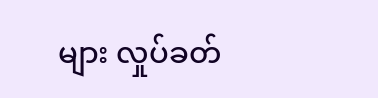များ လှုပ်ခတ်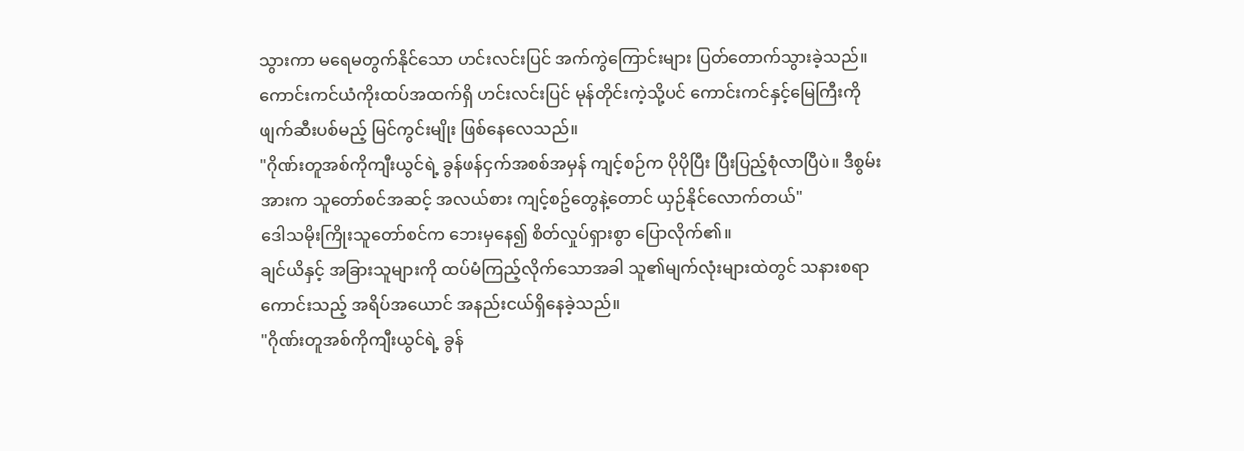သွားကာ မရေမတွက်နိုင်သော ဟင်းလင်းပြင် အက်ကွဲကြောင်းများ ပြတ်တောက်သွားခဲ့သည်။ ကောင်းကင်ယံကိုးထပ်အထက်ရှိ ဟင်းလင်းပြင် မုန်တိုင်းကဲ့သို့ပင် ကောင်းကင်နှင့်မြေကြီးကို ဖျက်ဆီးပစ်မည့် မြင်ကွင်းမျိုး ဖြစ်နေလေသည်။
"ဂိုဏ်းတူအစ်ကိုကျီးယွင်ရဲ့ ခွန်ဖန်ငှက်အစစ်အမှန် ကျင့်စဉ်က ပိုပိုပြီး ပြီးပြည့်စုံလာပြီပဲ။ ဒီစွမ်းအားက သူတော်စင်အဆင့် အလယ်စား ကျင့်စဥ်တွေနဲ့တောင် ယှဉ်နိုင်လောက်တယ်"
ဒေါသမိုးကြိုးသူတော်စင်က ဘေးမှနေ၍ စိတ်လှုပ်ရှားစွာ ပြောလိုက်၏။
ချင်ယိနှင့် အခြားသူများကို ထပ်မံကြည့်လိုက်သောအခါ သူ၏မျက်လုံးများထဲတွင် သနားစရာကောင်းသည့် အရိပ်အယောင် အနည်းငယ်ရှိနေခဲ့သည်။
"ဂိုဏ်းတူအစ်ကိုကျီးယွင်ရဲ့ ခွန်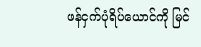ဖန်ငှက်ပုံရိပ်ယောင်ကို မြင်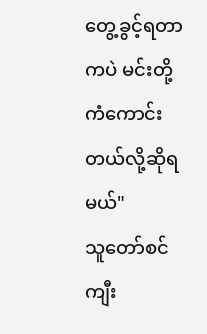တွေ့ခွင့်ရတာကပဲ မင်းတို့ ကံကောင်းတယ်လို့ဆိုရမယ်"
သူတော်စင်ကျီး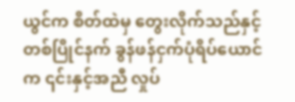ယွင်က စိတ်ထဲမှ တွေးလိုက်သည်နှင့် တစ်ပြိုင်နက် ခွန်ဖန်ငှက်ပုံရိပ်ယောင်က ၎င်းနှင့်အညီ လှုပ်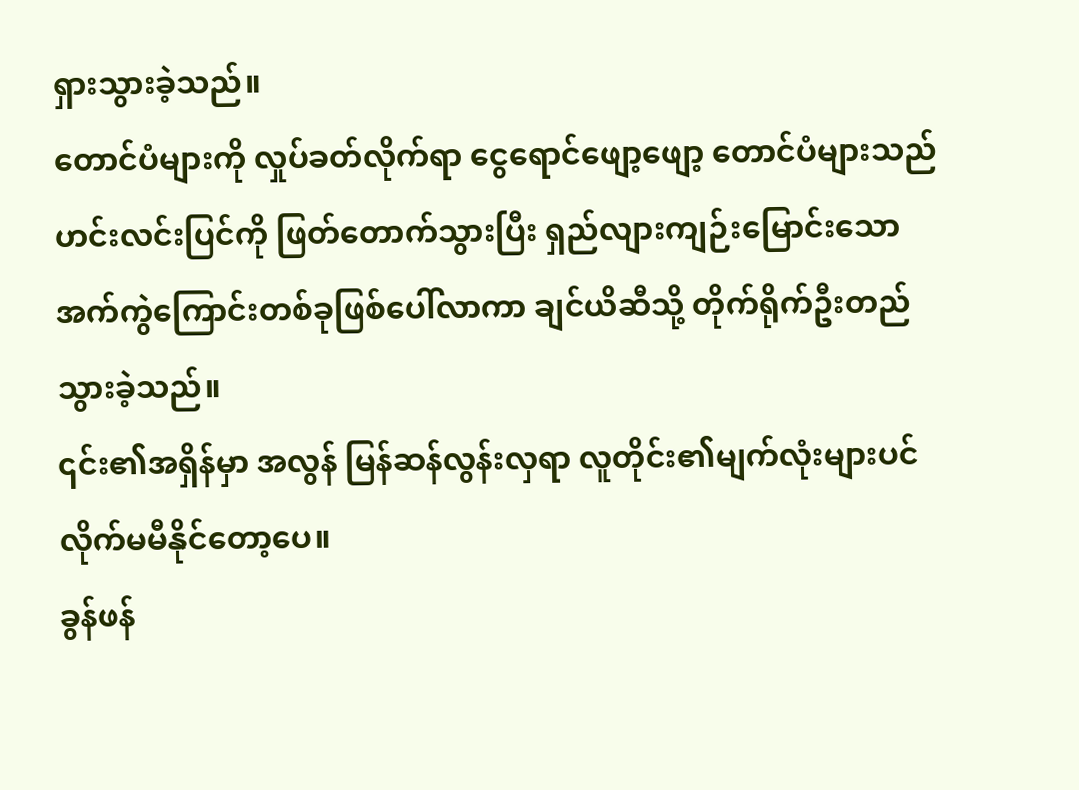ရှားသွားခဲ့သည်။
တောင်ပံများကို လှုပ်ခတ်လိုက်ရာ ငွေရောင်ဖျော့ဖျော့ တောင်ပံများသည် ဟင်းလင်းပြင်ကို ဖြတ်တောက်သွားပြီး ရှည်လျားကျဉ်းမြောင်းသော အက်ကွဲကြောင်းတစ်ခုဖြစ်ပေါ်လာကာ ချင်ယိဆီသို့ တိုက်ရိုက်ဦးတည်သွားခဲ့သည်။
၎င်း၏အရှိန်မှာ အလွန် မြန်ဆန်လွန်းလှရာ လူတိုင်း၏မျက်လုံးများပင် လိုက်မမီနိုင်တော့ပေ။
ခွန်ဖန်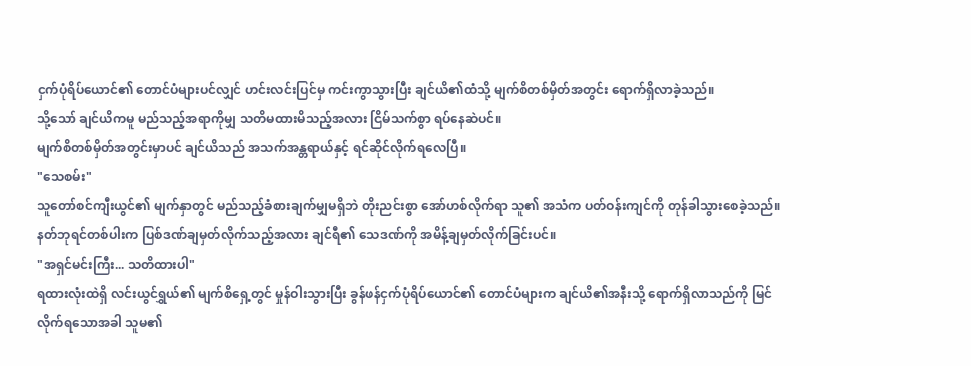ငှက်ပုံရိပ်ယောင်၏ တောင်ပံများပင်လျှင် ဟင်းလင်းပြင်မှ ကင်းကွာသွားပြီး ချင်ယိ၏ထံသို့ မျက်စိတစ်မှိတ်အတွင်း ရောက်ရှိလာခဲ့သည်။
သို့သော် ချင်ယိကမူ မည်သည့်အရာကိုမျှ သတိမထားမိသည့်အလား ငြိမ်သက်စွာ ရပ်နေဆဲပင်။
မျက်စိတစ်မှိတ်အတွင်းမှာပင် ချင်ယိသည် အသက်အန္တရာယ်နှင့် ရင်ဆိုင်လိုက်ရလေပြီ။
"သေစမ်း"
သူတော်စင်ကျီးယွင်၏ မျက်နှာတွင် မည်သည့်ခံစားချက်မျှမရှိဘဲ တိုးညင်းစွာ အော်ဟစ်လိုက်ရာ သူ၏ အသံက ပတ်ဝန်းကျင်ကို တုန်ခါသွားစေခဲ့သည်။
နတ်ဘုရင်တစ်ပါးက ပြစ်ဒဏ်ချမှတ်လိုက်သည့်အလား ချင်ရီ၏ သေဒဏ်ကို အမိန့်ချမှတ်လိုက်ခြင်းပင်။
"အရှင်မင်းကြီး... သတိထားပါ"
ရထားလုံးထဲရှိ လင်းယွင်ရွှယ်၏ မျက်စိရှေ့တွင် မှုန်ဝါးသွားပြီး ခွန်ဖန်ငှက်ပုံရိပ်ယောင်၏ တောင်ပံများက ချင်ယိ၏အနီးသို့ ရောက်ရှိလာသည်ကို မြင်လိုက်ရသောအခါ သူမ၏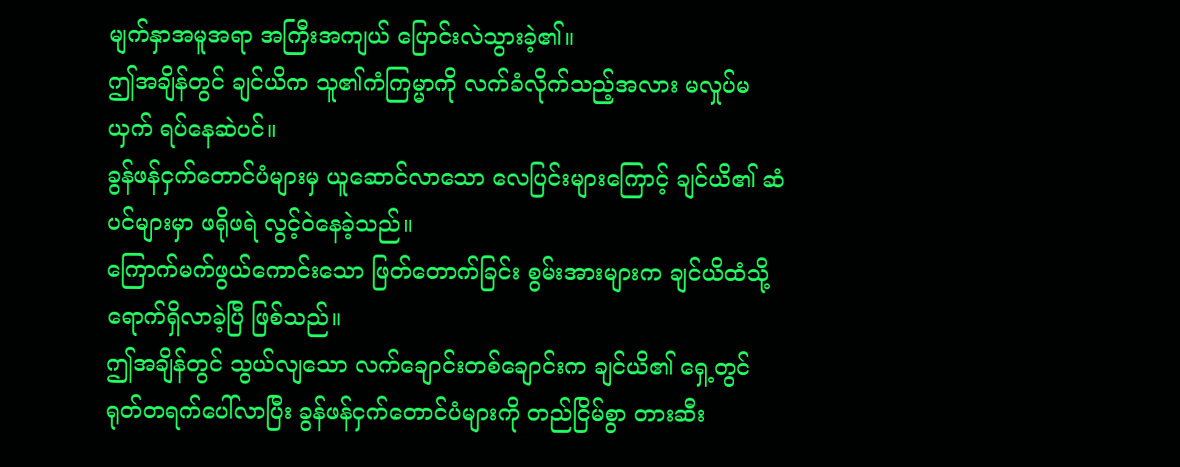မျက်နှာအမူအရာ အကြီးအကျယ် ပြောင်းလဲသွားခဲ့၏။
ဤအချိန်တွင် ချင်ယိက သူ၏ကံကြမ္မာကို လက်ခံလိုက်သည့်အလား မလှုပ်မယှက် ရပ်နေဆဲပင်။
ခွန်ဖန်ငှက်တောင်ပံများမှ ယူဆောင်လာသော လေပြင်းများကြောင့် ချင်ယိ၏ ဆံပင်များမှာ ဖရိုဖရဲ လွင့်ဝဲနေခဲ့သည်။
ကြောက်မက်ဖွယ်ကောင်းသော ဖြတ်တောက်ခြင်း စွမ်းအားများက ချင်ယိထံသို့ ရောက်ရှိလာခဲ့ပြီ ဖြစ်သည်။
ဤအချိန်တွင် သွယ်လျသော လက်ချောင်းတစ်ချောင်းက ချင်ယိ၏ ရှေ့တွင် ရုတ်တရက်ပေါ်လာပြီး ခွန်ဖန်ငှက်တောင်ပံများကို တည်ငြိမ်စွာ တားဆီး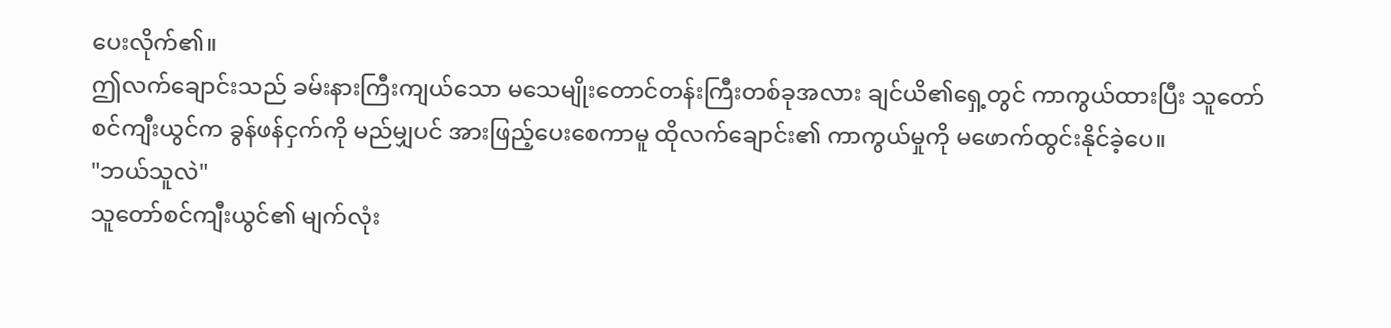ပေးလိုက်၏။
ဤလက်ချောင်းသည် ခမ်းနားကြီးကျယ်သော မသေမျိုးတောင်တန်းကြီးတစ်ခုအလား ချင်ယိ၏ရှေ့တွင် ကာကွယ်ထားပြီး သူတော်စင်ကျီးယွင်က ခွန်ဖန်ငှက်ကို မည်မျှပင် အားဖြည့်ပေးစေကာမူ ထိုလက်ချောင်း၏ ကာကွယ်မှုကို မဖောက်ထွင်းနိုင်ခဲ့ပေ။
"ဘယ်သူလဲ"
သူတော်စင်ကျီးယွင်၏ မျက်လုံး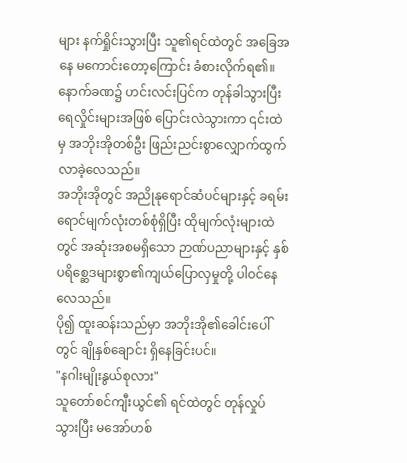များ နက်ရှိုင်းသွားပြီး သူ၏ရင်ထဲတွင် အခြေအနေ မကောင်းတော့ကြောင်း ခံစားလိုက်ရ၏။
နောက်ခဏ၌ ဟင်းလင်းပြင်က တုန်ခါသွားပြီး ရေလှိုင်းများအဖြစ် ပြောင်းလဲသွားကာ ၎င်းထဲမှ အဘိုးအိုတစ်ဦး ဖြည်းညင်းစွာလျှောက်ထွက်လာခဲ့လေသည်။
အဘိုးအိုတွင် အညိုနုရောင်ဆံပင်များနှင့် ခရမ်းရောင်မျက်လုံးတစ်စုံရှိပြီး ထိုမျက်လုံးများထဲတွင် အဆုံးအစမရှိသော ဉာဏ်ပညာများနှင့် နှစ်ပရိစ္ဆေဒများစွာ၏ကျယ်ပြောလှမှုတို့ ပါဝင်နေလေသည်။
ပို၍ ထူးဆန်းသည်မှာ အဘိုးအို၏ခေါင်းပေါ်တွင် ချိုနှစ်ချောင်း ရှိနေခြင်းပင်။
"နဂါးမျိုးနွယ်စုလား"
သူတော်စင်ကျီးယွင်၏ ရင်ထဲတွင် တုန်လှုပ်သွားပြီး မအော်ဟစ်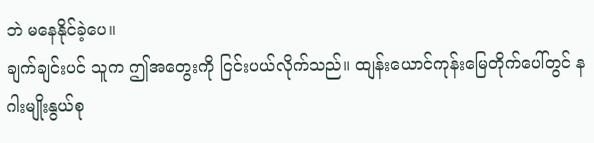ဘဲ မနေနိုင်ခဲ့ပေ။
ချက်ချင်းပင် သူက ဤအတွေးကို ငြင်းပယ်လိုက်သည်။ ထျန်းယောင်ကုန်းမြေတိုက်ပေါ်တွင် နဂါးမျိုးနွယ်စု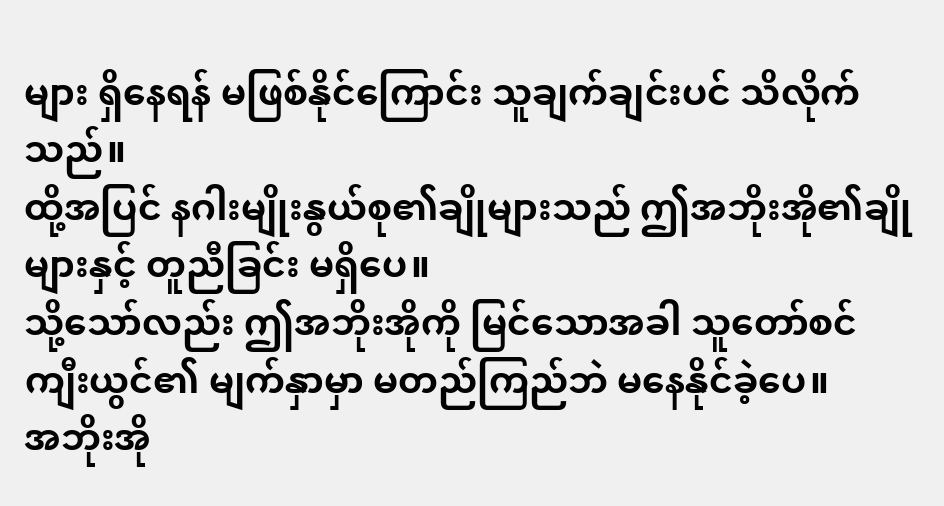များ ရှိနေရန် မဖြစ်နိုင်ကြောင်း သူချက်ချင်းပင် သိလိုက်သည်။
ထို့အပြင် နဂါးမျိုးနွယ်စု၏ချိုများသည် ဤအဘိုးအို၏ချိုများနှင့် တူညီခြင်း မရှိပေ။
သို့သော်လည်း ဤအဘိုးအိုကို မြင်သောအခါ သူတော်စင်ကျီးယွင်၏ မျက်နှာမှာ မတည်ကြည်ဘဲ မနေနိုင်ခဲ့ပေ။
အဘိုးအို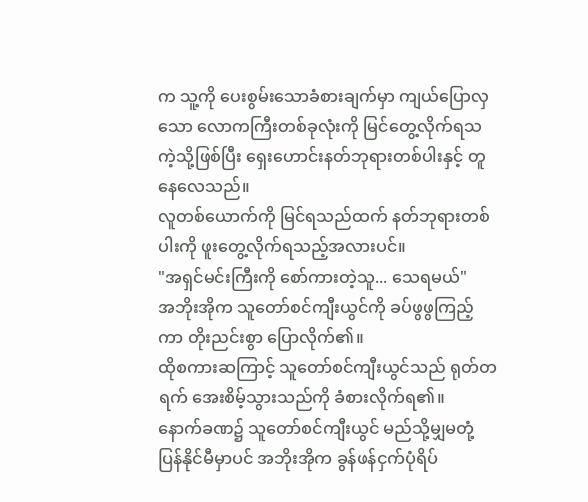က သူ့ကို ပေးစွမ်းသောခံစားချက်မှာ ကျယ်ပြောလှသော လောကကြီးတစ်ခုလုံးကို မြင်တွေ့လိုက်ရသကဲ့သို့ဖြစ်ပြီး ရှေးဟောင်းနတ်ဘုရားတစ်ပါးနှင့် တူနေလေသည်။
လူတစ်ယောက်ကို မြင်ရသည်ထက် နတ်ဘုရားတစ်ပါးကို ဖူးတွေ့လိုက်ရသည့်အလားပင်။
"အရှင်မင်းကြီးကို စော်ကားတဲ့သူ... သေရမယ်"
အဘိုးအိုက သူတော်စင်ကျီးယွင်ကို ခပ်ဖွဖွကြည့်ကာ တိုးညင်းစွာ ပြောလိုက်၏။
ထိုစကားဆကြာင့် သူတော်စင်ကျီးယွင်သည် ရုတ်တရက် အေးစိမ့်သွားသည်ကို ခံစားလိုက်ရ၏။
နောက်ခဏ၌ သူတော်စင်ကျီးယွင် မည်သို့မျှမတုံ့ပြန်နိုင်မီမှာပင် အဘိုးအိုက ခွန်ဖန်ငှက်ပုံရိပ်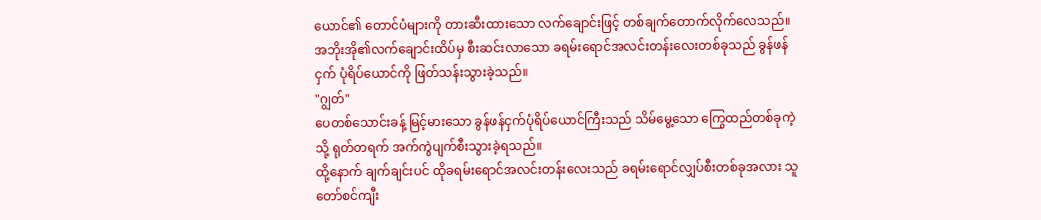ယောင်၏ တောင်ပံများကို တားဆီးထားသော လက်ချောင်းဖြင့် တစ်ချက်တောက်လိုက်လေသည်။
အဘိုးအို၏လက်ချောင်းထိပ်မှ စီးဆင်းလာသော ခရမ်းရောင်အလင်းတန်းလေးတစ်ခုသည် ခွန်ဖန်ငှက် ပုံရိပ်ယောင်ကို ဖြတ်သန်းသွားခဲ့သည်။
"ဂျွတ်"
ပေတစ်သောင်းခန့် မြင့်မားသော ခွန်ဖန်ငှက်ပုံရိပ်ယောင်ကြီးသည် သိမ်မွေ့သော ကြွေထည်တစ်ခုကဲ့သို့ ရုတ်တရက် အက်ကွဲပျက်စီးသွားခဲ့ရသည်။
ထို့နောက် ချက်ချင်းပင် ထိုခရမ်းရောင်အလင်းတန်းလေးသည် ခရမ်းရောင်လျှပ်စီးတစ်ခုအလား သူတော်စင်ကျီး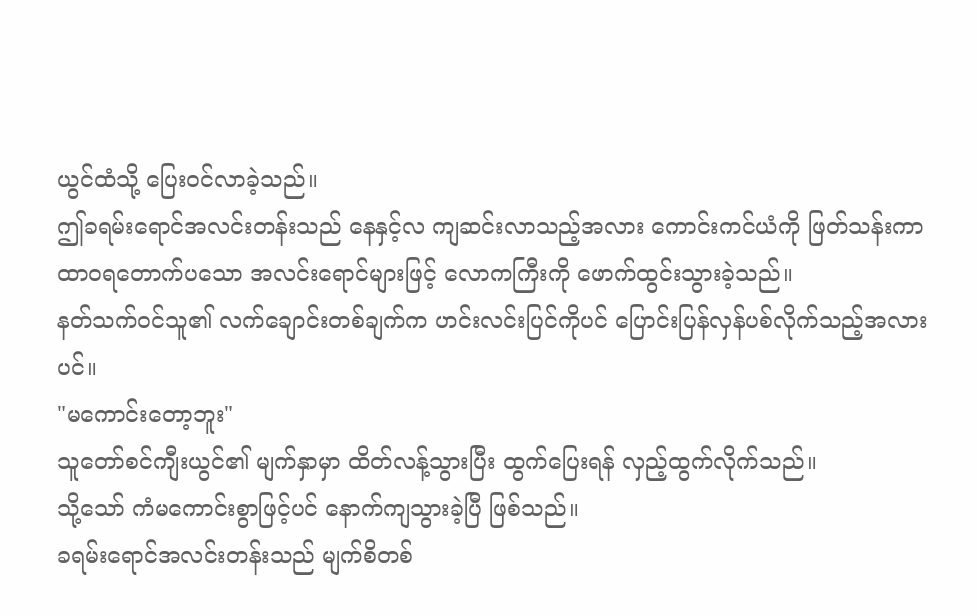ယွင်ထံသို့ ပြေးဝင်လာခဲ့သည်။
ဤခရမ်းရောင်အလင်းတန်းသည် နေနှင့်လ ကျဆင်းလာသည့်အလား ကောင်းကင်ယံကို ဖြတ်သန်းကာ ထာဝရတောက်ပသော အလင်းရောင်များဖြင့် လောကကြီးကို ဖောက်ထွင်းသွားခဲ့သည်။
နတ်သက်ဝင်သူ၏ လက်ချောင်းတစ်ချက်က ဟင်းလင်းပြင်ကိုပင် ပြောင်းပြန်လှန်ပစ်လိုက်သည့်အလားပင်။
"မကောင်းတော့ဘူး"
သူတော်စင်ကျီးယွင်၏ မျက်နှာမှာ ထိတ်လန့်သွားပြီး ထွက်ပြေးရန် လှည့်ထွက်လိုက်သည်။
သို့သော် ကံမကောင်းစွာဖြင့်ပင် နောက်ကျသွားခဲ့ပြီ ဖြစ်သည်။
ခရမ်းရောင်အလင်းတန်းသည် မျက်စိတစ်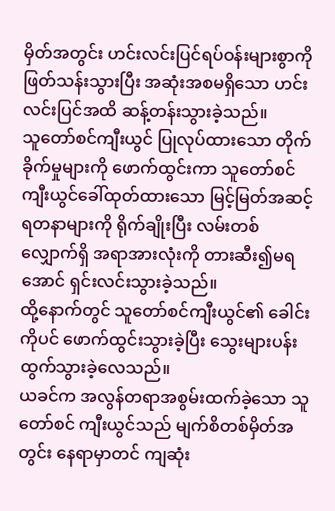မှိတ်အတွင်း ဟင်းလင်းပြင်ရပ်ဝန်းများစွာကို ဖြတ်သန်းသွားပြီး အဆုံးအစမရှိသော ဟင်းလင်းပြင်အထိ ဆန့်တန်းသွားခဲ့သည်။
သူတော်စင်ကျီးယွင် ပြုလုပ်ထားသော တိုက်ခိုက်မှုများကို ဖောက်ထွင်းကာ သူတော်စင်ကျီးယွင်ခေါ်ထုတ်ထားသော မြင့်မြတ်အဆင့်ရတနာများကို ရိုက်ချိုးပြီး လမ်းတစ်လျှောက်ရှိ အရာအားလုံးကို တားဆီး၍မရအောင် ရှင်းလင်းသွားခဲ့သည်။
ထို့နောက်တွင် သူတော်စင်ကျီးယွင်၏ ခေါင်းကိုပင် ဖောက်ထွင်းသွားခဲ့ပြီး သွေးများပန်းထွက်သွားခဲ့လေသည်။
ယခင်က အလွန်တရာအစွမ်းထက်ခဲ့သော သူတော်စင် ကျီးယွင်သည် မျက်စိတစ်မှိတ်အတွင်း နေရာမှာတင် ကျဆုံး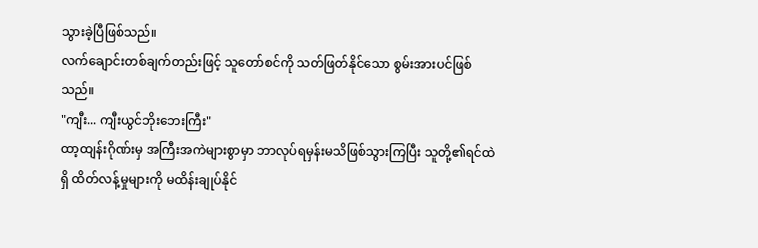သွားခဲ့ပြီဖြစ်သည်။
လက်ချောင်းတစ်ချက်တည်းဖြင့် သူတော်စင်ကို သတ်ဖြတ်နိုင်သော စွမ်းအားပင်ဖြစ်သည်။
"ကျီး... ကျီးယွင်ဘိုးဘေးကြီး"
ထာ့ထျန်းဂိုဏ်းမှ အကြီးအကဲများစွာမှာ ဘာလုပ်ရမှန်းမသိဖြစ်သွားကြပြီး သူတို့၏ရင်ထဲရှိ ထိတ်လန့်မှုများကို မထိန်းချုပ်နိုင်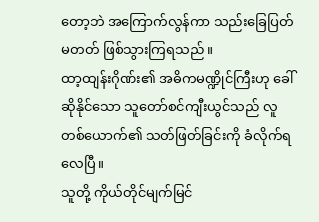တော့ဘဲ အကြောက်လွန်ကာ သည်းခြေပြတ်မတတ် ဖြစ်သွားကြရသည်။
ထာ့ထျန်းဂိုဏ်း၏ အဓိကမဏ္ဍိုင်ကြီးဟု ခေါ်ဆိုနိုင်သော သူတော်စင်ကျီးယွင်သည် လူတစ်ယောက်၏ သတ်ဖြတ်ခြင်းကို ခံလိုက်ရလေပြီ။
သူတို့ ကိုယ်တိုင်မျက်မြင်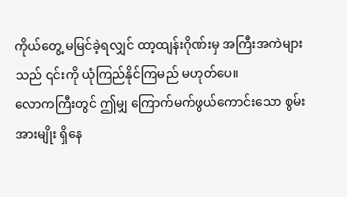ကိုယ်တွေ့ မမြင်ခဲ့ရလျှင် ထာ့ထျန်းဂိုဏ်းမှ အကြီးအကဲများသည် ၎င်းကို ယုံကြည်နိုင်ကြမည် မဟုတ်ပေ။
လောကကြီးတွင် ဤမျှ ကြောက်မက်ဖွယ်ကောင်းသော စွမ်းအားမျိုး ရှိနေ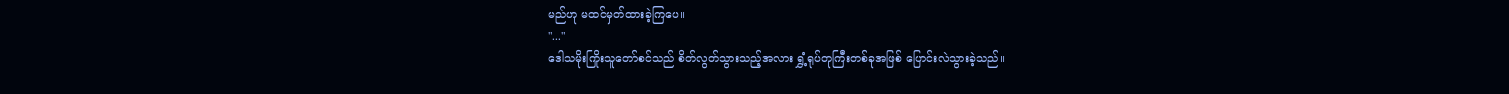မည်ဟု မထင်မှတ်ထားခဲ့ကြပေ။
"..."
ဒေါသမိုးကြိုးသူတော်စင်သည် စိတ်လွတ်သွားသည့်အလား ရွှံ့ရုပ်တုကြီးတစ်ခုအဖြစ် ပြောင်းလဲသွားခဲ့သည်။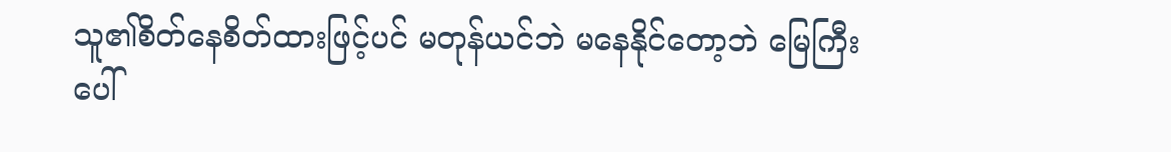သူ၏စိတ်နေစိတ်ထားဖြင့်ပင် မတုန်ယင်ဘဲ မနေနိုင်တော့ဘဲ မြေကြီးပေါ်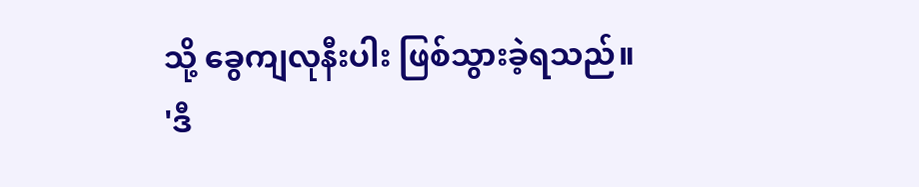သို့ ခွေကျလုနီးပါး ဖြစ်သွားခဲ့ရသည်။
'ဒီ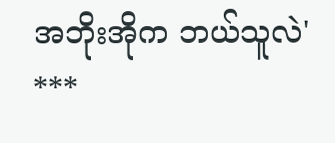အဘိုးအိုက ဘယ်သူလဲ'
***